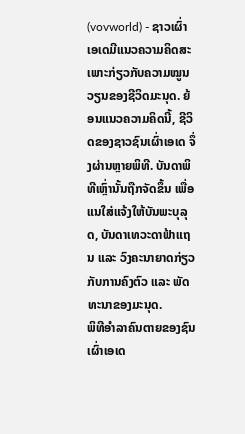(vovworld) - ຊາວເຜົ່າເອເດມີແນວຄວາມຄິດສະເພາະກ່ຽວກັບຄວາມໝູນວຽນຂອງຊີວິດມະນຸດ. ຍ້ອນແນວຄວາມຄິດນີ້, ຊີວິດຂອງຊາວຊົນເຜົ່າເອເດ ຈຶ່ງຜ່ານຫຼາຍພິທີ. ບັນດາພິທີເຫຼົ່ານັ້ນຖືກຈັດຂຶ້ນ ເພື່ອແນໃສ່ແຈ້ງໃຫ້ບັນພະບຸລຸດ, ບັນດາເທວະດາຟ້າແຖນ ແລະ ວົງຄະນາຍາດກ່ຽວກັບການຄົງຕົວ ແລະ ພັດທະນາຂອງມະນຸດ.
ພິທີອຳລາຄົນຕາຍຂອງຊົນເຜົ່າເອເດ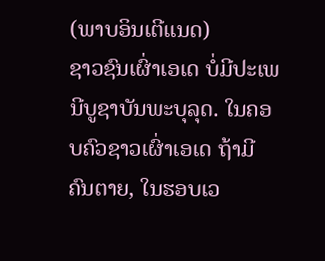(ພາບອິນເຕີແນດ)
ຊາວຊົນເຜົ່າເອເດ ບໍ່ມີປະເພນີບູຊາບັນພະບຸລຸດ. ໃນຄອບຄົວຊາວເຜົ່າເອເດ ຖ້າມີຄົນຕາຍ, ໃນຮອບເວ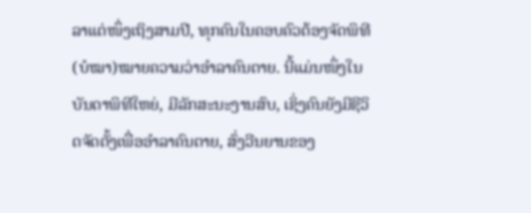ລາແຕ່ໜຶ່ງເຖິງສາມປີ, ທຸກຄົນໃນຄອບຄົວຕ້ອງຈັດພິທີ (ບໍໝາ)ໝາຍຄວາມວ່າອຳລາຄົນຕາຍ. ນີ້ແມ່ນໜຶ່ງໃນບັນດາພິທີໃຫຍ່, ມີລັກສະນະງານສົບ, ເຊິ່ງຄົນຍັງມີຊີວິດຈັດຕັ້ງເພື່ອອຳລາຄົນຕາຍ, ສົ່ງວີນຍານຂອງ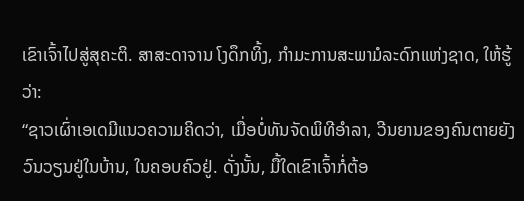ເຂົາເຈົ້າໄປສູ່ສຸຄະຕິ. ສາສະດາຈານ ໂງດຶກທິ້ງ, ກຳມະການສະພາມໍລະດົກແຫ່ງຊາດ, ໃຫ້ຮູ້ວ່າ:
“ຊາວເຜົ່າເອເດມີແນວຄວາມຄິດວ່າ, ເມື່ອບໍ່ທັນຈັດພິທີອຳລາ, ວີນຍານຂອງຄົນຕາຍຍັງວົນວຽນຢູ່ໃນບ້ານ, ໃນຄອບຄົວຢູ່. ດັ່ງນັ້ນ, ມື້ໃດເຂົາເຈົ້າກໍ່ຕ້ອ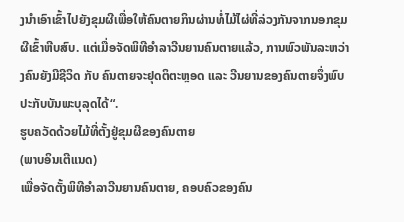ງນຳເອົາເຂົ້າໄປຍັງຂຸມຜີເພື່ອໃຫ້ຄົນຕາຍກິນຜ່ານທໍ່ໄມ້ໄຜ່ທີ່ລ່ວງກັນຈາກນອກຂຸມຜີເຂົ້າຫີບສົບ. ແຕ່ເມື່ອຈັດພິທີອຳລາວີນຍານຄົນຕາຍແລ້ວ, ການພົວພັນລະຫວ່າງຄົນຍັງມີຊີວິດ ກັບ ຄົນຕາຍຈະຢຸດຕິຕະຫຼອດ ແລະ ວີນຍານຂອງຄົນຕາຍຈຶ່ງພົບປະກັບບັນພະບຸລຸດໄດ້“.
ຮູບຄວັດດ້ວຍໄມ້ທີ່ຕັ້ງຢູ່ຂຸມຜີຂອງຄົນຕາຍ
(ພາບອິນເຕີແນດ)
ເພື່ອຈັດຕັ້ງພິທີອຳລາວີນຍານຄົນຕາຍ, ຄອບຄົວຂອງຄົນ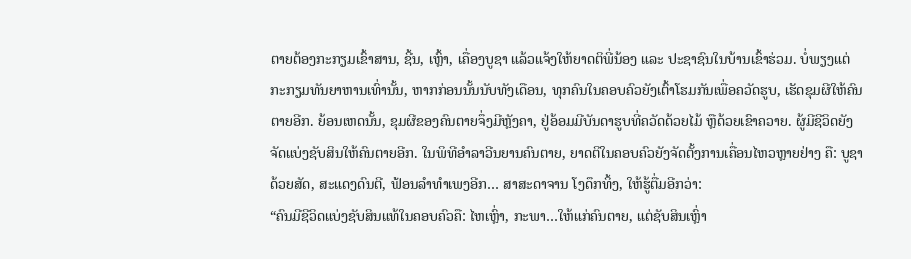ຕາຍຕ້ອງກະກຽມເຂົ້າສານ, ຊີ້ນ, ເຫຼົ້າ, ເຄື່ອງບູຊາ ແລ້ວແຈ້ງໃຫ້ຍາດຕິພີ່ນ້ອງ ແລະ ປະຊາຊົນໃນບ້ານເຂົ້າຮ່ວມ. ບໍ່ພຽງແຕ່ກະກຽມທັນຍາຫານເທົ່ານັ້ນ, ຫາກກ່ອນນັ້ນນັບທັງເດືອນ, ທຸກຄົນໃນຄອບຄົວຍັງເຕົ້າໂຮມກັນເພື່ອຄວັດຮູບ, ເຮັດຂຸມຜີໃຫ້ຄົນຕາຍອີກ. ຍ້ອນເຫດນັ້ນ, ຂຸມຜີຂອງຄົນຕາຍຈຶ່ງມີຫຼັງຄາ, ຢູ່ອ້ອມມີບັນດາຮູບທີ່ຄວັດດ້ວຍໄມ້ ຫຼືດ້ວຍເຂົາຄວາຍ. ຜູ້ມີຊີວິດຍັງຈັດແບ່ງຊັບສິນໃຫ້ຄົນຕາຍອີກ. ໃນພິທີອຳລາວີນຍານຄົນຕາຍ, ຍາດຕິໃນຄອບຄົວຍັງຈັດຕັ້ງການເຄື່ອນໄຫວຫຼາຍຢ່າງ ຄື: ບູຊາດ້ວຍສັດ, ສະແດງດົນຕີ, ຟ້ອນລຳທຳເພງອີກ… ສາສະດາຈານ ໂງດຶກທິ້ງ, ໃຫ້ຮູ້ຕື່ມອີກວ່າ:
“ຄົນມີຊີວິດແບ່ງຊັບສິນແທ້ໃນຄອບຄົວຄື: ໄຫເຫຼົ່າ, ກະພາ…ໃຫ້ແກ່ຄົນຕາຍ, ແຕ່ຊັບສິນເຫຼົ່າ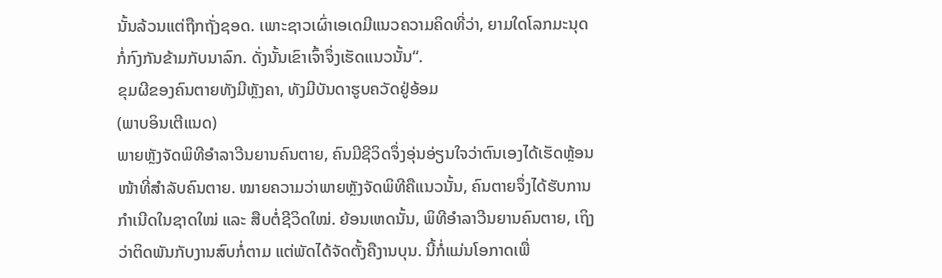ນັ້ນລ້ວນແຕ່ຖືກຖັ່ງຊອດ. ເພາະຊາວເຜົ່າເອເດມີແນວຄວາມຄິດທີ່ວ່າ, ຍາມໃດໂລກມະນຸດ ກໍ່ກົງກັນຂ້າມກັບນາລົກ. ດັ່ງນັ້ນເຂົາເຈົ້າຈຶ່ງເຮັດແນວນັ້ນ“.
ຂຸມຜີຂອງຄົນຕາຍທັງມີຫຼັງຄາ, ທັງມີບັນດາຮູບຄວັດຢູ່ອ້ອມ
(ພາບອິນເຕີແນດ)
ພາຍຫຼັງຈັດພິທີອຳລາວີນຍານຄົນຕາຍ, ຄົນມີຊີວິດຈຶ່ງອຸ່ນອ່ຽນໃຈວ່າຕົນເອງໄດ້ເຮັດຫຼ້ອນໜ້າທີ່ສຳລັບຄົນຕາຍ. ໝາຍຄວາມວ່າພາຍຫຼັງຈັດພິທີຄືແນວນັ້ນ, ຄົນຕາຍຈຶ່ງໄດ້ຮັບການກຳເນີດໃນຊາດໃໝ່ ແລະ ສືບຕໍ່ຊີວິດໃໝ່. ຍ້ອນເຫດນັ້ນ, ພິທີອຳລາວີນຍານຄົນຕາຍ, ເຖິງວ່າຕິດພັນກັບງານສົບກໍ່ຕາມ ແຕ່ພັດໄດ້ຈັດຕັ້ງຄືງານບຸນ. ນີ້ກໍ່ແມ່ນໂອກາດເພື່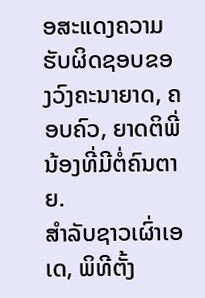ອສະແດງຄວາມຮັບຜິດຊອບຂອງວົງຄະນາຍາດ, ຄອບຄົວ, ຍາດຕິພີ່ນ້ອງທີ່ມີຕໍ່ຄົນຕາຍ.
ສຳລັບຊາວເຜົ່າເອເດ, ພິທີຕັ້ງ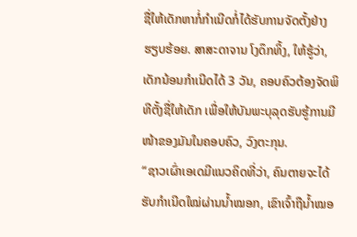ຊື່ໃຫ້ເດັກຫາກໍ່ກຳເນີດກໍ່ໄດ້ຮັບການຈັດຕັ້ງຢ່າງຮຽບຮ້ອຍ. ສາສະດາຈານ ໂງດຶກທິ້ງ, ໃຫ້ຮູ້ວ່າ, ເດັກນ້ອນກຳເນີດໄດ້ 3 ວັນ, ຄອບຄົວຕ້ອງຈັດພິທີຕັ້ງຊື່ໃຫ້ເດັກ ເພື່ອໃຫ້ບັນພະບຸລຸດຮັບຮູ້ການມີໜ້າຂອງມັນໃນຄອບຄົວ, ວົງຕະກຸນ.
“ຊາວເຜົ່າເອເດມີແນວຄິດທີ່ວ່າ, ຄົນຕາຍຈະໄດ້ຮັບກຳເນີດໃໝ່ຜ່ານນ້ຳໝອກ, ເຂົາເຈົ້າຖືນ້ຳໝອ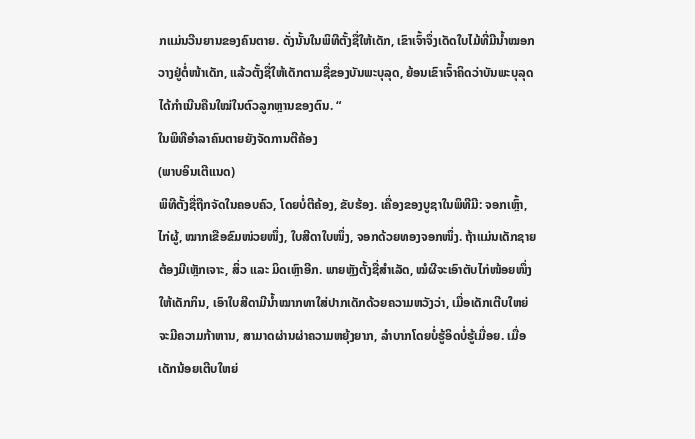ກແມ່ນວີນຍານຂອງຄົນຕາຍ. ດັ່ງນັ້ນໃນພິທີຕັ້ງຊື່ໃຫ້ເດັກ, ເຂົາເຈົ້າຈຶ່ງເດັດໃບໄມ້ທີ່ມີນ້ຳໝອກວາງຢູ່ຕໍ່ໜ້າເດັກ, ແລ້ວຕັ້ງຊື່ໃຫ້ເດັກຕາມຊື່ຂອງບັນພະບຸລຸດ, ຍ້ອນເຂົາເຈົ້າຄິດວ່າບັນພະບຸລຸດໄດ້ກຳເນີນຄືນໃໝ່ໃນຕົວລູກຫຼານຂອງຕົນ. “
ໃນພິທີອຳລາຄົນຕາຍຍັງຈັດການຕີຄ້ອງ
(ພາບອິນເຕີແນດ)
ພິທີຕັ້ງຊື່ຖືກຈັດໃນຄອບຄົວ, ໂດຍບໍ່ຕີຄ້ອງ, ຂັບຮ້ອງ. ເຄື່ອງຂອງບູຊາໃນພິທີມີ: ຈອກເຫຼົ້າ, ໄກ່ຜູ້, ໝາກເຂືອຂົມໜ່ວຍໜຶ່ງ, ໃບສີດາໃບໜຶ່ງ, ຈອກດ້ວຍທອງຈອກໜຶ່ງ. ຖ້າແມ່ນເດັກຊາຍຕ້ອງມີເຫຼັກເຈາະ, ສິ່ວ ແລະ ມິດເຫຼົາອີກ. ພາຍຫຼັງຕັ້ງຊື່ສຳເລັດ, ໝໍຜີຈະເອົາຕັບໄກ່ໜ້ອຍໜຶ່ງໃຫ້ເດັກກິນ, ເອົາໃບສີດາມີນ້ຳໝາກທາໃສ່ປາກເດັກດ້ວຍຄວາມຫວັງວ່າ, ເມື່ອເດັກເຕີບໃຫຍ່ຈະມີຄວາມກ້າຫານ, ສາມາດຜ່ານຜ່າຄວາມຫຍຸ້ງຍາກ, ລຳບາກໂດຍບໍ່ຮູ້ອິດບໍ່ຮູ້ເມື່ອຍ. ເມື່ອເດັກນ້ອຍເຕີບໃຫຍ່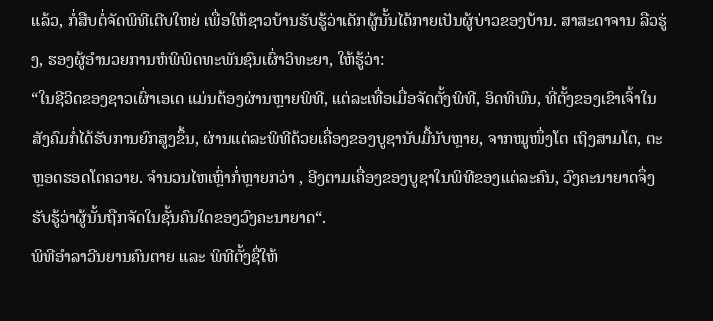ແລ້ວ, ກໍ່ສືບຕໍ່ຈັດພິທີເຕີບໃຫຍ່ ເພື່ອໃຫ້ຊາວບ້ານຮັບຮູ້ວ່າເດັກຜູ້ນັ້ນໄດ້ກາຍເປັນຜູ້ບ່າວຂອງບ້ານ. ສາສະດາຈານ ລືວຮູ່ງ, ຮອງຜູ້ອຳນວຍການຫໍພິພິດທະພັນຊົນເຜົ່າວິທະຍາ, ໃຫ້ຮູ້ວ່າ:
“ໃນຊີວິດຂອງຊາວເຜົ່າເອເດ ແມ່ນຕ້ອງຜ່ານຫຼາຍພິທີ, ແຕ່ລະເທື່ອເມື່ອຈັດຕັ້ງພິທີ, ອິດທິພົນ, ທີ່ຕັ້ງຂອງເຂົາເຈົ້າໃນສັງຄົມກໍ່ໄດ້ຮັບການຍົກສູງຂຶ້ນ, ຜ່ານແຕ່ລະພິທີດ້ວຍເຄື່ອງຂອງບູຊານັບມື້ນັບຫຼາຍ, ຈາກໝູໜຶ່ງໂຕ ເຖິງສາມໂຕ, ຕະຫຼອດຮອດໂຕຄວາຍ. ຈຳນວນໄຫເຫຼົ່າກໍ່ຫຼາຍກວ່າ , ອີງຕາມເຄື່ອງຂອງບູຊາໃນພິທີຂອງແຕ່ລະຄົນ, ວົງຄະນາຍາດຈຶ່ງຮັບຮູ້ວ່າຜູ້ນັ້ນຖືກຈັດໃນຊັ້ນຄົນໃດຂອງວົງຄະນາຍາດ“.
ພິທີອຳລາວີນຍານຄົນຕາຍ ແລະ ພິທີຕັ້ງຊື່ໃຫ້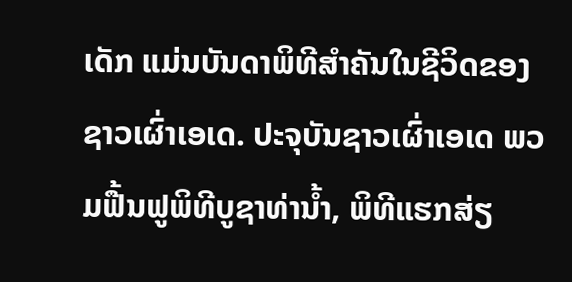ເດັກ ແມ່ນບັນດາພິທີສຳຄັນໃນຊີວິດຂອງຊາວເຜົ່າເອເດ. ປະຈຸບັນຊາວເຜົ່າເອເດ ພວມຟື້ນຟູພິທີບູຊາທ່ານ້ຳ, ພິທີແຮກສ່ຽ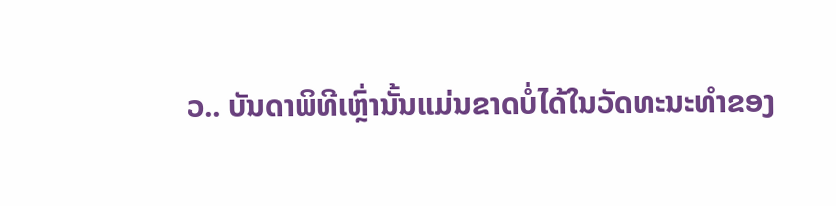ວ.. ບັນດາພິທີເຫຼົ່ານັ້ນແມ່ນຂາດບໍ່ໄດ້ໃນວັດທະນະທຳຂອງ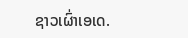ຊາວເຜົ່າເອເດ.